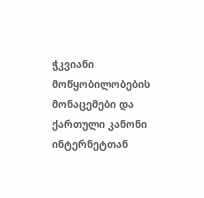ჭკვიანი მოწყობილობების მონაცემები და ქართული კანონი
ინტერნეტთან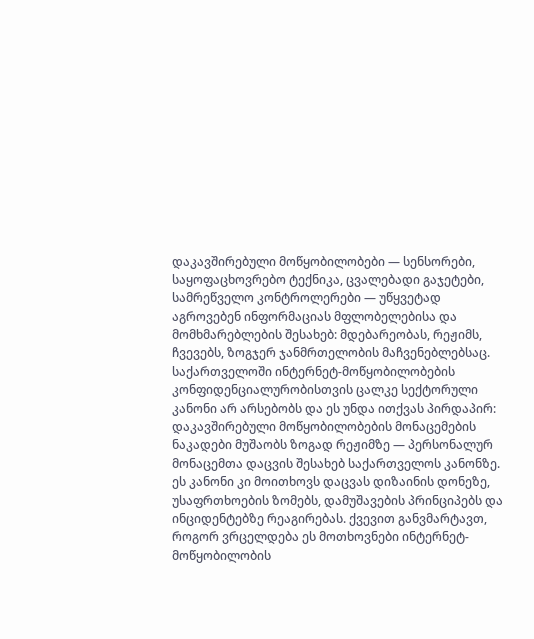დაკავშირებული მოწყობილობები — სენსორები, საყოფაცხოვრებო ტექნიკა, ცვალებადი გაჯეტები, სამრეწველო კონტროლერები — უწყვეტად აგროვებენ ინფორმაციას მფლობელებისა და მომხმარებლების შესახებ: მდებარეობას, რეჟიმს, ჩვევებს, ზოგჯერ ჯანმრთელობის მაჩვენებლებსაც. საქართველოში ინტერნეტ-მოწყობილობების კონფიდენციალურობისთვის ცალკე სექტორული კანონი არ არსებობს და ეს უნდა ითქვას პირდაპირ: დაკავშირებული მოწყობილობების მონაცემების ნაკადები მუშაობს ზოგად რეჟიმზე — პერსონალურ მონაცემთა დაცვის შესახებ საქართველოს კანონზე. ეს კანონი კი მოითხოვს დაცვას დიზაინის დონეზე, უსაფრთხოების ზომებს, დამუშავების პრინციპებს და ინციდენტებზე რეაგირებას. ქვევით განვმარტავთ, როგორ ვრცელდება ეს მოთხოვნები ინტერნეტ-მოწყობილობის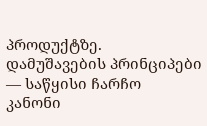პროდუქტზე.
დამუშავების პრინციპები — საწყისი ჩარჩო
კანონი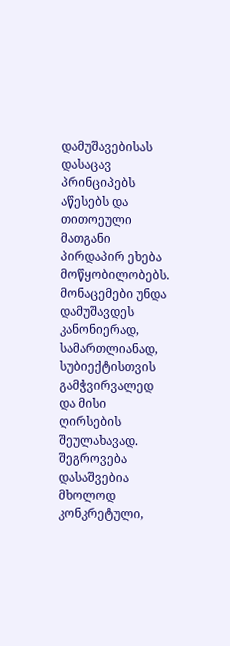დამუშავებისას დასაცავ პრინციპებს აწესებს და თითოეული მათგანი პირდაპირ ეხება მოწყობილობებს. მონაცემები უნდა დამუშავდეს კანონიერად, სამართლიანად, სუბიექტისთვის გამჭვირვალედ და მისი ღირსების შეულახავად. შეგროვება დასაშვებია მხოლოდ კონკრეტული,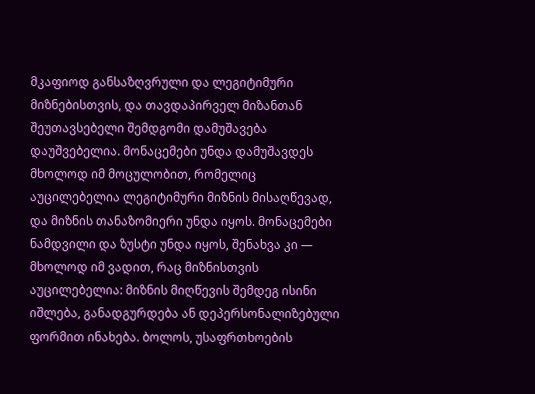მკაფიოდ განსაზღვრული და ლეგიტიმური მიზნებისთვის, და თავდაპირველ მიზანთან შეუთავსებელი შემდგომი დამუშავება დაუშვებელია. მონაცემები უნდა დამუშავდეს მხოლოდ იმ მოცულობით, რომელიც აუცილებელია ლეგიტიმური მიზნის მისაღწევად, და მიზნის თანაზომიერი უნდა იყოს. მონაცემები ნამდვილი და ზუსტი უნდა იყოს, შენახვა კი — მხოლოდ იმ ვადით, რაც მიზნისთვის აუცილებელია: მიზნის მიღწევის შემდეგ ისინი იშლება, განადგურდება ან დეპერსონალიზებული ფორმით ინახება. ბოლოს, უსაფრთხოების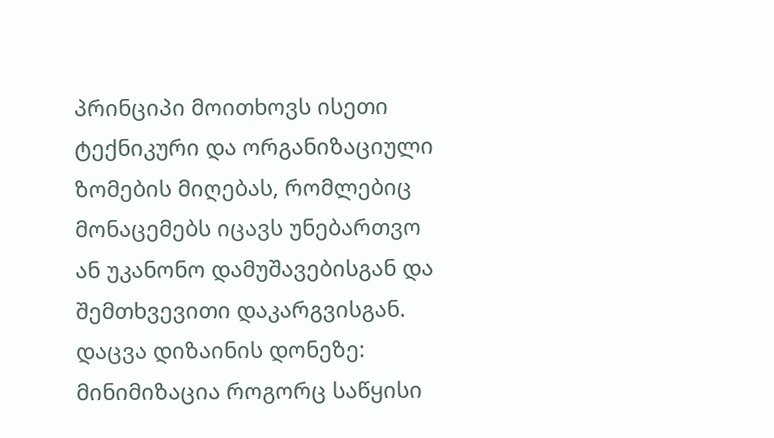პრინციპი მოითხოვს ისეთი ტექნიკური და ორგანიზაციული ზომების მიღებას, რომლებიც მონაცემებს იცავს უნებართვო ან უკანონო დამუშავებისგან და შემთხვევითი დაკარგვისგან.
დაცვა დიზაინის დონეზე: მინიმიზაცია როგორც საწყისი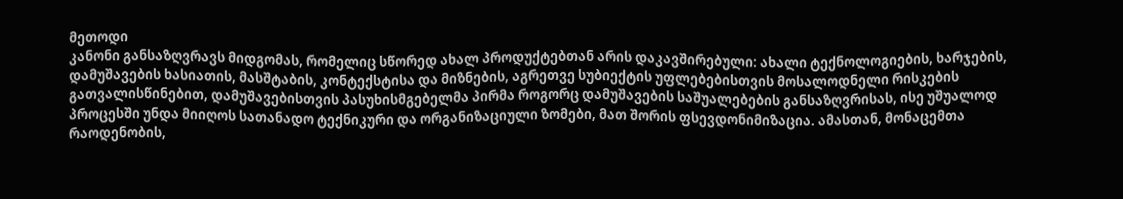მეთოდი
კანონი განსაზღვრავს მიდგომას, რომელიც სწორედ ახალ პროდუქტებთან არის დაკავშირებული: ახალი ტექნოლოგიების, ხარჯების, დამუშავების ხასიათის, მასშტაბის, კონტექსტისა და მიზნების, აგრეთვე სუბიექტის უფლებებისთვის მოსალოდნელი რისკების გათვალისწინებით, დამუშავებისთვის პასუხისმგებელმა პირმა როგორც დამუშავების საშუალებების განსაზღვრისას, ისე უშუალოდ პროცესში უნდა მიიღოს სათანადო ტექნიკური და ორგანიზაციული ზომები, მათ შორის ფსევდონიმიზაცია. ამასთან, მონაცემთა რაოდენობის,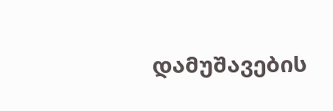დამუშავების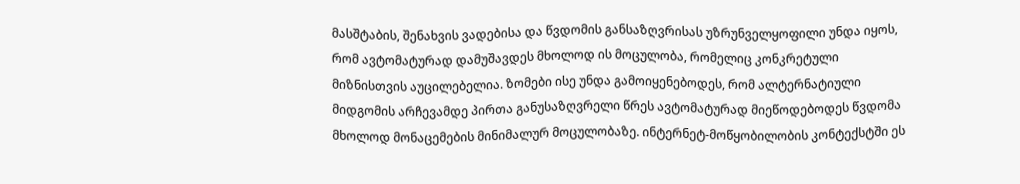მასშტაბის, შენახვის ვადებისა და წვდომის განსაზღვრისას უზრუნველყოფილი უნდა იყოს, რომ ავტომატურად დამუშავდეს მხოლოდ ის მოცულობა, რომელიც კონკრეტული მიზნისთვის აუცილებელია. ზომები ისე უნდა გამოიყენებოდეს, რომ ალტერნატიული მიდგომის არჩევამდე პირთა განუსაზღვრელი წრეს ავტომატურად მიეწოდებოდეს წვდომა მხოლოდ მონაცემების მინიმალურ მოცულობაზე. ინტერნეტ-მოწყობილობის კონტექსტში ეს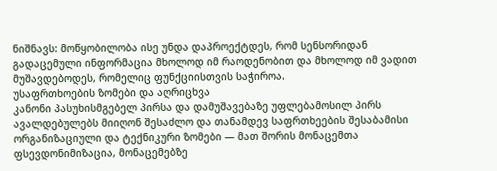ნიშნავს: მოწყობილობა ისე უნდა დაპროექტდეს, რომ სენსორიდან გადაცემული ინფორმაცია მხოლოდ იმ რაოდენობით და მხოლოდ იმ ვადით მუშავდებოდეს, რომელიც ფუნქციისთვის საჭიროა.
უსაფრთხოების ზომები და აღრიცხვა
კანონი პასუხისმგებელ პირსა და დამუშავებაზე უფლებამოსილ პირს ავალდებულებს მიიღონ შესაძლო და თანამდევ საფრთხეების შესაბამისი ორგანიზაციული და ტექნიკური ზომები — მათ შორის მონაცემთა ფსევდონიმიზაცია, მონაცემებზე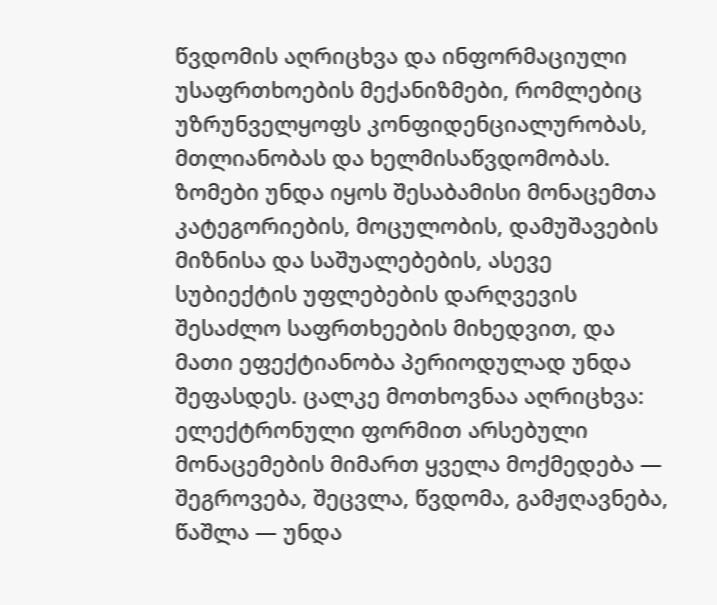წვდომის აღრიცხვა და ინფორმაციული უსაფრთხოების მექანიზმები, რომლებიც უზრუნველყოფს კონფიდენციალურობას, მთლიანობას და ხელმისაწვდომობას. ზომები უნდა იყოს შესაბამისი მონაცემთა კატეგორიების, მოცულობის, დამუშავების მიზნისა და საშუალებების, ასევე სუბიექტის უფლებების დარღვევის შესაძლო საფრთხეების მიხედვით, და მათი ეფექტიანობა პერიოდულად უნდა შეფასდეს. ცალკე მოთხოვნაა აღრიცხვა: ელექტრონული ფორმით არსებული მონაცემების მიმართ ყველა მოქმედება — შეგროვება, შეცვლა, წვდომა, გამჟღავნება, წაშლა — უნდა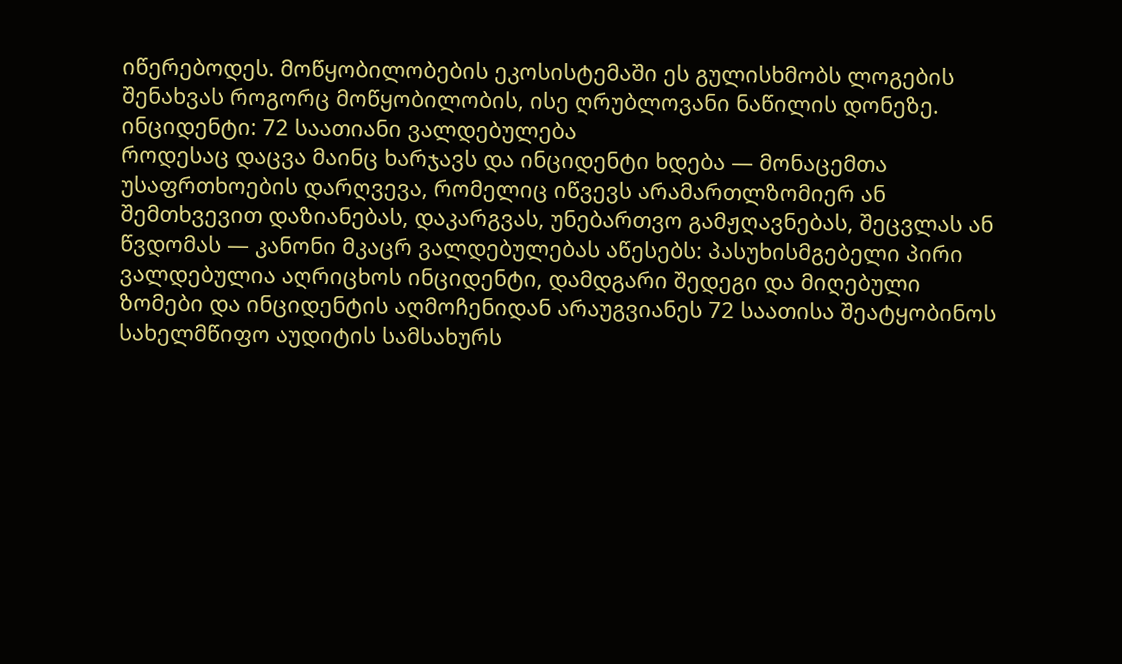იწერებოდეს. მოწყობილობების ეკოსისტემაში ეს გულისხმობს ლოგების შენახვას როგორც მოწყობილობის, ისე ღრუბლოვანი ნაწილის დონეზე.
ინციდენტი: 72 საათიანი ვალდებულება
როდესაც დაცვა მაინც ხარჯავს და ინციდენტი ხდება — მონაცემთა უსაფრთხოების დარღვევა, რომელიც იწვევს არამართლზომიერ ან შემთხვევით დაზიანებას, დაკარგვას, უნებართვო გამჟღავნებას, შეცვლას ან წვდომას — კანონი მკაცრ ვალდებულებას აწესებს: პასუხისმგებელი პირი ვალდებულია აღრიცხოს ინციდენტი, დამდგარი შედეგი და მიღებული ზომები და ინციდენტის აღმოჩენიდან არაუგვიანეს 72 საათისა შეატყობინოს სახელმწიფო აუდიტის სამსახურს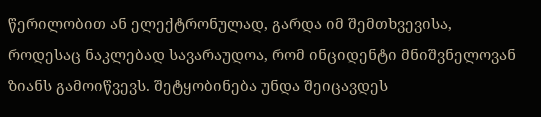წერილობით ან ელექტრონულად, გარდა იმ შემთხვევისა, როდესაც ნაკლებად სავარაუდოა, რომ ინციდენტი მნიშვნელოვან ზიანს გამოიწვევს. შეტყობინება უნდა შეიცავდეს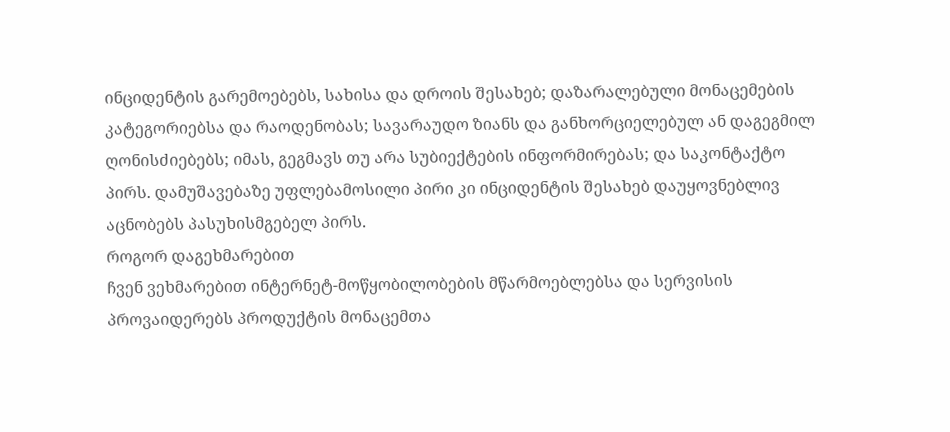ინციდენტის გარემოებებს, სახისა და დროის შესახებ; დაზარალებული მონაცემების კატეგორიებსა და რაოდენობას; სავარაუდო ზიანს და განხორციელებულ ან დაგეგმილ ღონისძიებებს; იმას, გეგმავს თუ არა სუბიექტების ინფორმირებას; და საკონტაქტო პირს. დამუშავებაზე უფლებამოსილი პირი კი ინციდენტის შესახებ დაუყოვნებლივ აცნობებს პასუხისმგებელ პირს.
როგორ დაგეხმარებით
ჩვენ ვეხმარებით ინტერნეტ-მოწყობილობების მწარმოებლებსა და სერვისის პროვაიდერებს პროდუქტის მონაცემთა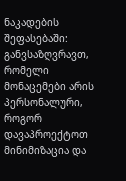ნაკადების შეფასებაში: განვსაზღვრავთ, რომელი მონაცემები არის პერსონალური, როგორ დავაპროექტოთ მინიმიზაცია და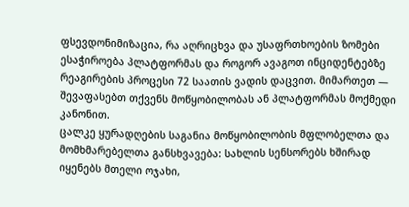ფსევდონიმიზაცია, რა აღრიცხვა და უსაფრთხოების ზომები ესაჭიროება პლატფორმას და როგორ ავაგოთ ინციდენტებზე რეაგირების პროცესი 72 საათის ვადის დაცვით. მიმართეთ — შევაფასებთ თქვენს მოწყობილობას ან პლატფორმას მოქმედი კანონით.
ცალკე ყურადღების საგანია მოწყობილობის მფლობელთა და მომხმარებელთა განსხვავება: სახლის სენსორებს ხშირად იყენებს მთელი ოჯახი,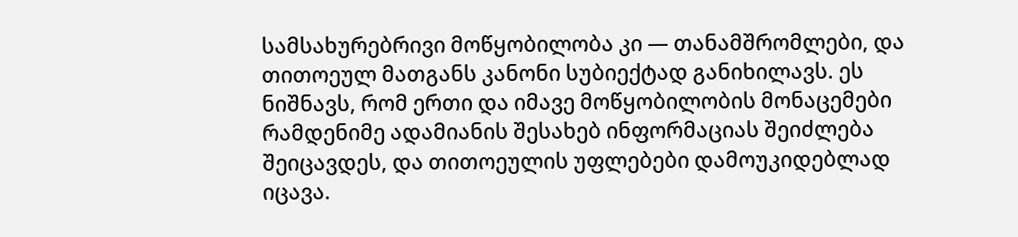სამსახურებრივი მოწყობილობა კი — თანამშრომლები, და თითოეულ მათგანს კანონი სუბიექტად განიხილავს. ეს ნიშნავს, რომ ერთი და იმავე მოწყობილობის მონაცემები რამდენიმე ადამიანის შესახებ ინფორმაციას შეიძლება შეიცავდეს, და თითოეულის უფლებები დამოუკიდებლად იცავა.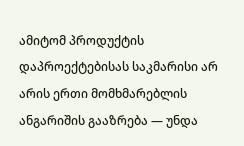ამიტომ პროდუქტის დაპროექტებისას საკმარისი არ არის ერთი მომხმარებლის ანგარიშის გააზრება — უნდა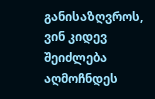განისაზღვროს, ვინ კიდევ შეიძლება აღმოჩნდეს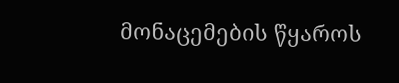მონაცემების წყაროს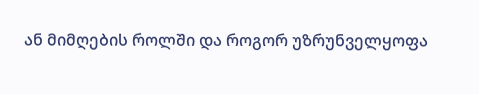ან მიმღების როლში და როგორ უზრუნველყოფა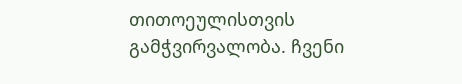თითოეულისთვის გამჭვირვალობა. ჩვენი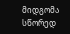მიდგომა სწორედ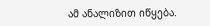ამ ანალიზით იწყება.